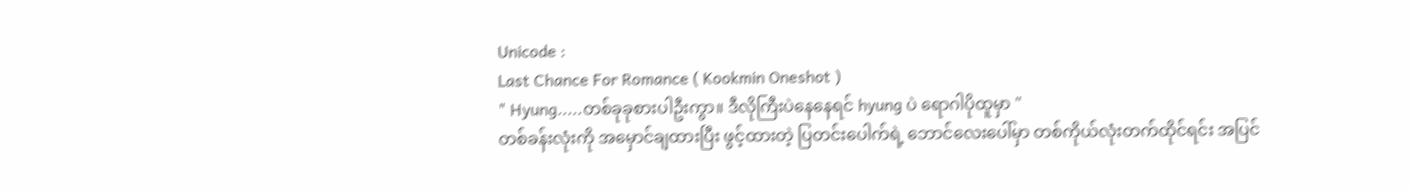Unicode :
Last Chance For Romance ( Kookmin Oneshot )
" Hyung.....တစ်ခုခုစားပါဦးကွာ။ ဒီလိုကြီးပဲနေနေရင် hyung ပဲ ရောဂါပိုထူမှာ "
တစ်ခန်းလုံးကို အမှောင်ချထားပြီး ဖွင့်ထားတဲ့ ပြတင်းပေါက်ရဲ့ ဘောင်လေးပေါ်မှာ တစ်ကိုယ်လုံးတက်ထိုင်ရင်း အပြင်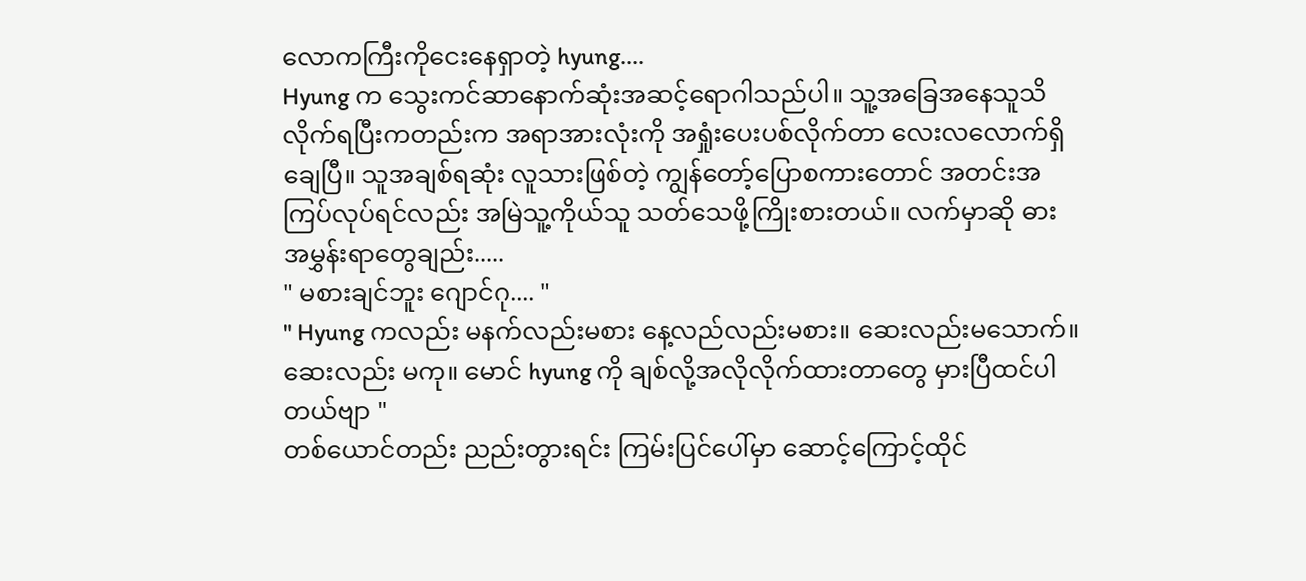လောကကြီးကိုငေးနေရှာတဲ့ hyung....
Hyung က သွေးကင်ဆာနောက်ဆုံးအဆင့်ရောဂါသည်ပါ။ သူ့အခြေအနေသူသိလိုက်ရပြီးကတည်းက အရာအားလုံးကို အရှုံးပေးပစ်လိုက်တာ လေးလလောက်ရှိချေပြီ။ သူအချစ်ရဆုံး လူသားဖြစ်တဲ့ ကျွန်တော့်ပြောစကားတောင် အတင်းအကြပ်လုပ်ရင်လည်း အမြဲသူ့ကိုယ်သူ သတ်သေဖို့ကြိုးစားတယ်။ လက်မှာဆို ဓားအမွှန်းရာတွေချည်း.....
" မစားချင်ဘူး ဂျောင်ဂု.... "
" Hyung ကလည်း မနက်လည်းမစား နေ့လည်လည်းမစား။ ဆေးလည်းမသောက်။ ဆေးလည်း မကု။ မောင် hyung ကို ချစ်လို့အလိုလိုက်ထားတာတွေ မှားပြီထင်ပါတယ်ဗျာ "
တစ်ယောင်တည်း ညည်းတွားရင်း ကြမ်းပြင်ပေါ်မှာ ဆောင့်ကြောင့်ထိုင်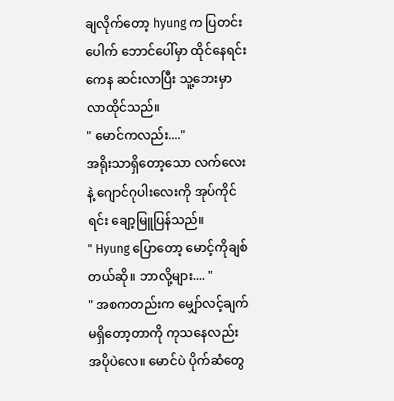ချလိုက်တော့ hyung က ပြတင်းပေါက် ဘောင်ပေါ်မှာ ထိုင်နေရင်းကေန ဆင်းလာပြီး သူ့ဘေးမှာ လာထိုင်သည်။
" မောင်ကလည်း...."
အရိုးသာရှိတော့သော လက်လေးနဲ့ ဂျောင်ဂုပါးလေးကို အုပ်ကိုင်ရင်း ချော့မြူပြန်သည်။
" Hyung ပြောတော့ မောင့်ကိုချစ်တယ်ဆို။ ဘာလို့များ.... "
" အစကတည်းက မျှော်လင့်ချက်မရှိတော့တာကို ကုသနေလည်း အပိုပဲလေ။ မောင်ပဲ ပိုက်ဆံတွေ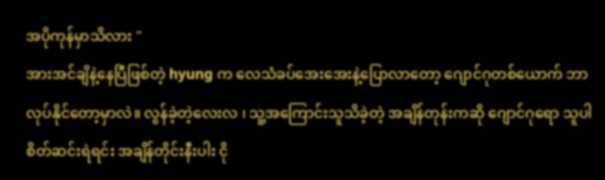အပိုကုန်မှာသိလား "
အားအင်ချိနဲ့နေပြီဖြစ်တဲ့ hyung က လေသံခပ်အေးအေးနဲ့ပြောလာတော့ ဂျောင်ဂုတစ်ယောက် ဘာလုပ်နိုင်တော့မှာလဲ။ လွန်ခဲ့တဲ့လေးလ ၊ သူ့အကြောင်းသူသိခဲ့တဲ့ အချိန်တုန်းကဆို ဂျောင်ဂုရော သူပါ စိတ်ဆင်းရဲရင်း အချိန်တိုင်းနီးပါး ငို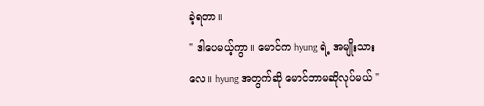ခဲ့ရတာ။
" ဒါပေမယ့်ကွာ။ မောင်က hyung ရဲ့ အမျိုးသားလေ။ hyung အတွက်ဆို မောင်ဘာမဆိုလုပ်မယ် "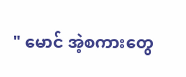" မောင် အဲ့စကားတွေ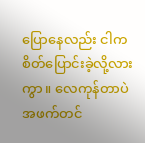ပြောနေလည်း ငါက စိတ်ပြောင်းခဲ့လို့လားကွာ။ လေကုန်တာပဲ အဖက်တင်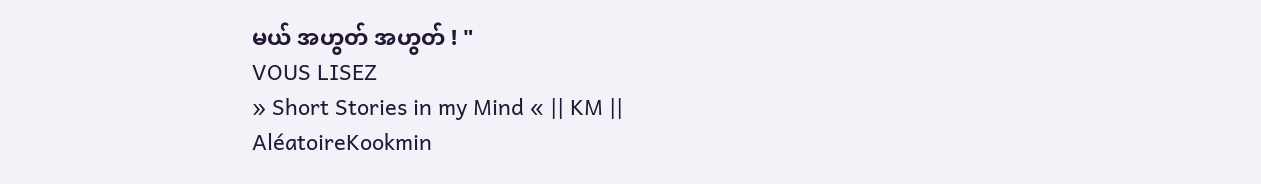မယ် အဟွတ် အဟွတ် ! "
VOUS LISEZ
» Short Stories in my Mind « || KM ||
AléatoireKookmin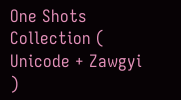One Shots Collection ( Unicode + Zawgyi )